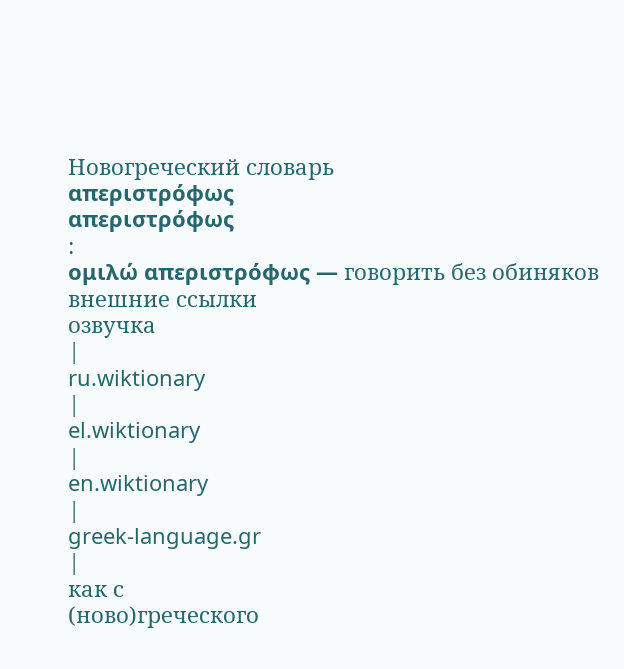Новогреческий словарь
απεριστρόφως
απεριστρόφως
:
ομιλώ απεριστρόφως — говорить без обиняков
внешние ссылки
озвучка
|
ru.wiktionary
|
el.wiktionary
|
en.wiktionary
|
greek-language.gr
|
как с
(ново)греческого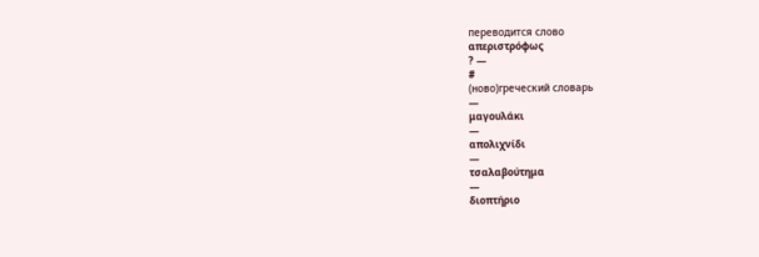переводится слово
απεριστρόφως
? —
#
(ново)греческий словарь
—
μαγουλάκι
—
απολιχνίδι
—
τσαλαβούτημα
—
διοπτήριο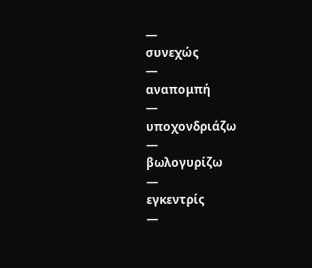—
συνεχώς
—
αναπομπή
—
υποχονδριάζω
—
βωλογυρίζω
—
εγκεντρίς
—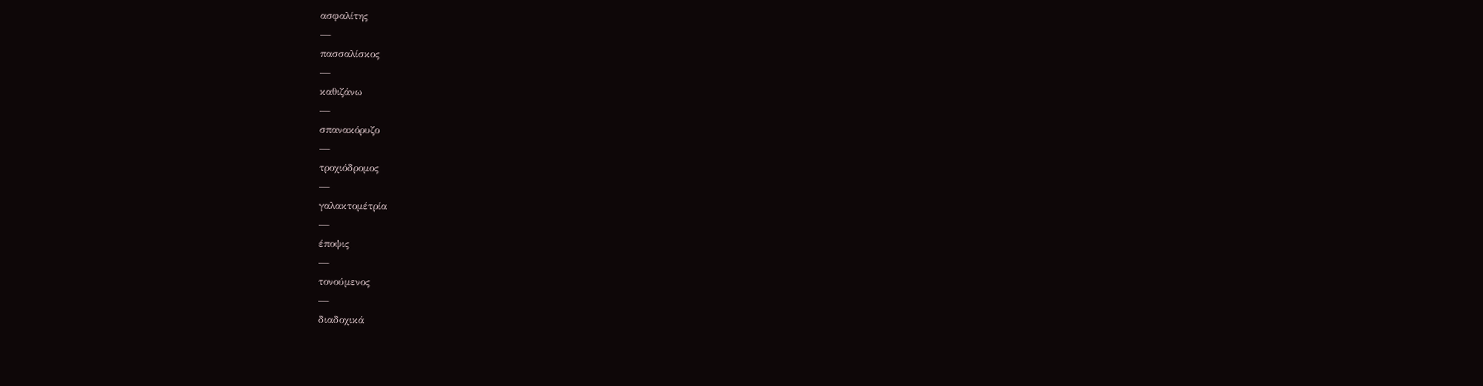ασφαλίτης
—
πασσαλίσκος
—
καθιζάνω
—
σπανακόρυζο
—
τροχιόδρομος
—
γαλακτομέτρία
—
έποψις
—
τονούμενος
—
διαδοχικά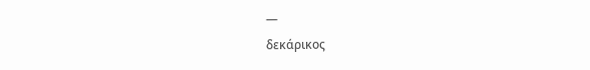—
δεκάρικος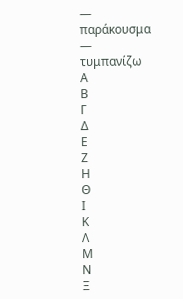—
παράκουσμα
—
τυμπανίζω
Α
Β
Γ
Δ
Ε
Ζ
Η
Θ
Ι
Κ
Λ
Μ
Ν
Ξ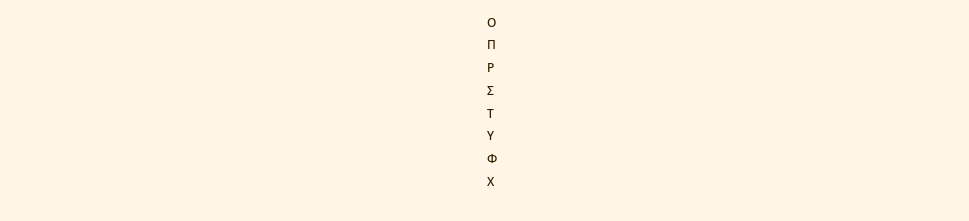Ο
Π
Ρ
Σ
Τ
Υ
Φ
Χ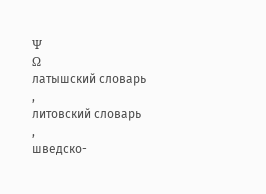Ψ
Ω
латышский словарь
,
литовский словарь
,
шведско-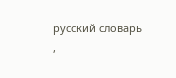русский словарь
,